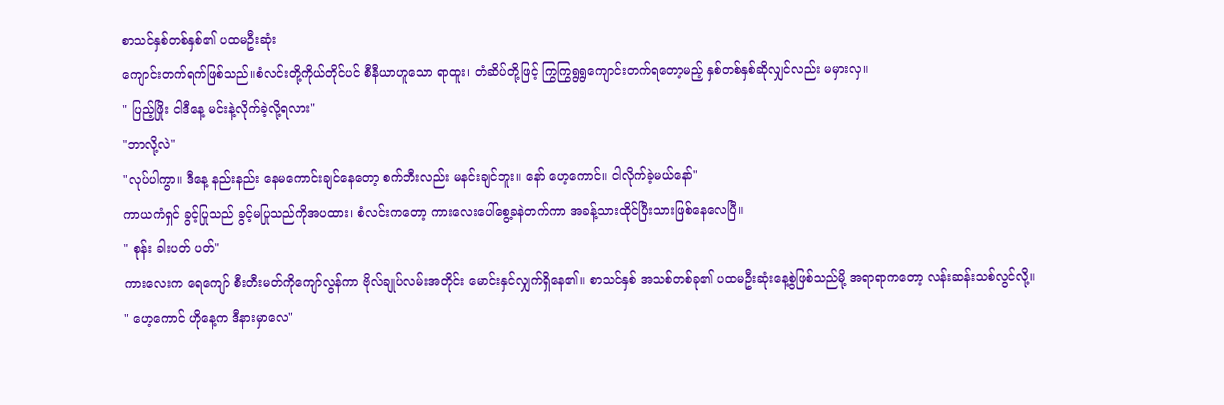စာသင်နှစ်တစ်နှစ်၏ ပထမဦးဆုံး
ကျောင်းတက်ရက်ဖြစ်သည်။စံလင်းတို့ကိုယ်တိုင်ပင် စီနီယာဟူသော ရာထူး၊ တံဆိပ်တို့ဖြင့် ကြွကြွရွရွကျောင်းတက်ရတော့မည့် နှစ်တစ်နှစ်ဆိုလျှင်လည်း မမှားလှ။
" ပြည့်ဖြိုး ငါဒီနေ့ မင်းနဲ့လိုက်ခဲ့လို့ရလား"
"ဘာလို့လဲ"
"လုပ်ပါကွာ။ ဒီနေ့ နည်းနည်း နေမကောင်းချင်နေတော့ စက်ဘီးလည်း မနင်းချင်ဘူး။ နော် ဟေ့ကောင်။ ငါလိုက်ခဲ့မယ်နော်"
ကာယကံရှင် ခွင့်ပြုသည် ခွင့်မပြုသည်ကိုအပထား၊ စံလင်းကတော့ ကားလေးပေါ်စွေ့ခနဲတက်ကာ အခန့်သားထိုင်ပြီးသားဖြစ်နေလေပြီ။
" စုန်း ခါးပတ် ပတ်"
ကားလေးက ရေကျော် စီးတီးမတ်ကိုကျော်လွန်ကာ ဗိုလ်ချုပ်လမ်းအတိုင်း မောင်းနှင်လျှက်ရှိနေ၏။ စာသင်နှစ် အသစ်တစ်ခု၏ ပထမဦးဆုံးနေ့စွဲဖြစ်သည်မို့ အရာရာကတော့ လန်းဆန်းသစ်လွင်လို့။
" ဟေ့ကောင် ဟိုနေ့က ဒီနားမှာလေ"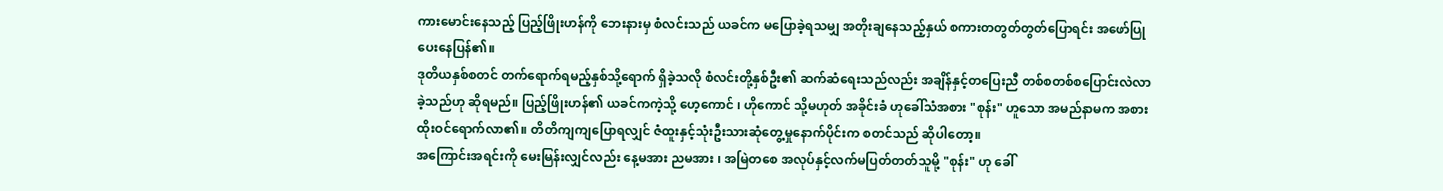ကားမောင်းနေသည့် ပြည့်ဖြိုးဟန်ကို ဘေးနားမှ စံလင်းသည် ယခင်က မပြောခဲ့ရသမျှ အတိုးချနေသည့်နှယ် စကားတတွတ်တွတ်ပြောရင်း အဖော်ပြုပေးနေပြန်၏။
ဒုတိယနှစ်စတင် တက်ရောက်ရမည့်နှစ်သို့ရောက် ရှိခဲ့သလို စံလင်းတို့နှစ်ဦး၏ ဆက်ဆံရေးသည်လည်း အချိန်နှင့်တပြေးညီ တစ်စတစ်စပြောင်းလဲလာခဲ့သည်ဟု ဆိုရမည်။ ပြည့်ဖြိုးဟန်၏ ယခင်ကကဲ့သို့ ဟေ့ကောင် ၊ ဟိုကောင် သို့မဟုတ် အခိုင်းခံ ဟုခေါ်သံအစား "စုန်း" ဟူသော အမည်နာမက အစားထိုးဝင်ရောက်လာ၏။ တိတိကျကျပြောရလျှင် ဇံထူးနှင့်သုံးဦးသားဆုံတွေ့မှုနောက်ပိုင်းက စတင်သည် ဆိုပါတော့။
အကြောင်းအရင်းကို မေးမြန်းလျှင်လည်း နေ့မအား ညမအား ၊ အမြဲတစေ အလုပ်နှင့်လက်မပြတ်တတ်သူမို့ "စုန်း" ဟု ခေါ်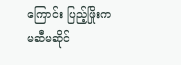ကြောင်း ပြည့်ဖြိုးက မဆီမဆိုင်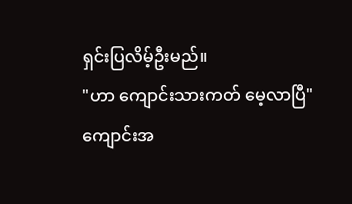ရှင်းပြလိမ့်ဦးမည်။
"ဟာ ကျောင်းသားကတ် မေ့လာပြီ"
ကျောင်းအ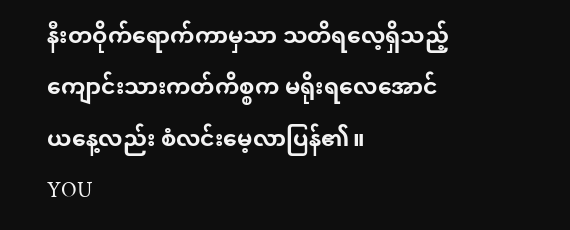နီးတဝိုက်ရောက်ကာမှသာ သတိရလေ့ရှိသည့် ကျောင်းသားကတ်ကိစ္စက မရိုးရလေအောင် ယနေ့လည်း စံလင်းမေ့လာပြန်၏။
YOU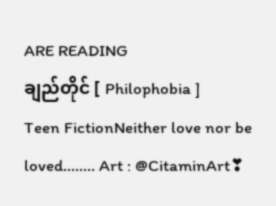ARE READING
ချည်တိုင် [ Philophobia ]
Teen FictionNeither love nor be loved........ Art : @CitaminArt❣